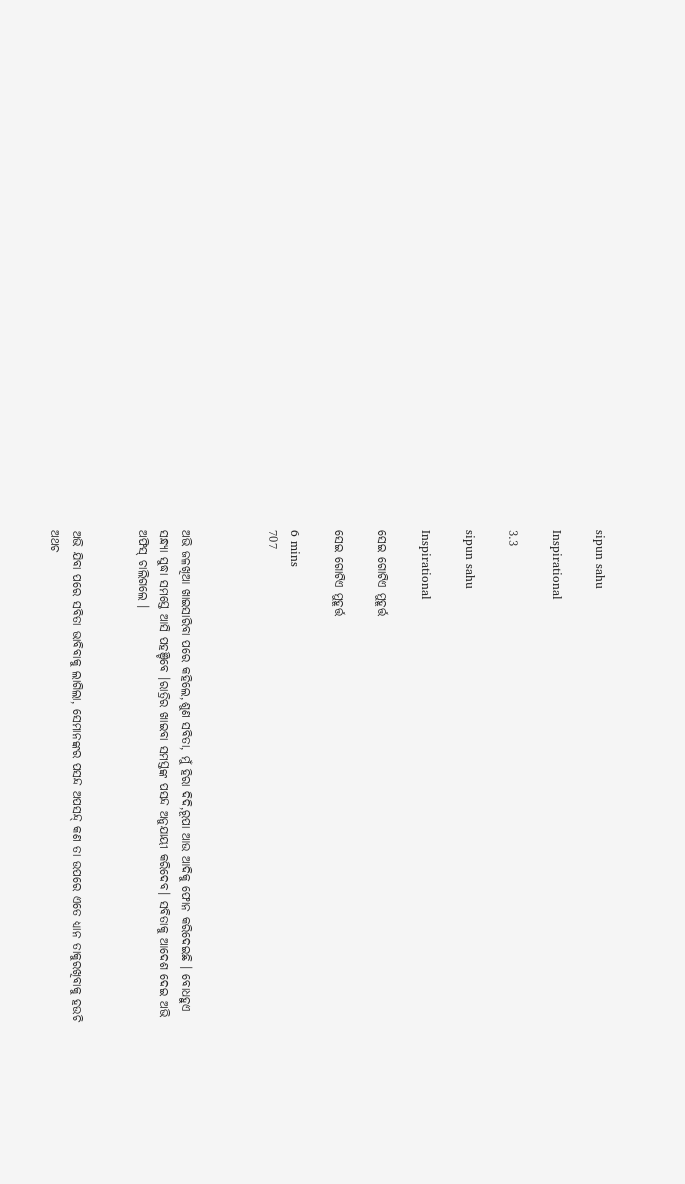sipun sahu

Inspirational

3.3

sipun sahu

Inspirational

ସେଇ ଗୋଟିଏ ମୁହୂର୍ତ୍ତ

ସେଇ ଗୋଟିଏ ମୁହୂର୍ତ୍ତ

6 mins
707



ଅଭି ଜଳଖିଆ ଖାଇସାରିବା ପରେ କହିଲେ,ଶୁଣ ସବିତା, ମୁଁ ହିରା ଦିଦି,ରୂପା ଆଉ ଆଦିକୁ ଫୋନ କରିଦେଇଛି । ବୋଧହୁଏ ସନ୍ଧ୍ୟା ସୁଦ୍ଧା ସମସ୍ତେ ଆସି ପହଞ୍ଚିବେ ।ରାତ୍ରିର ଖାଇବା ସମସ୍ତଙ୍କ ପସନ୍ଦ ଅନୁଯାୟୀ କରିଦେବ। ସବିତାକୁ ଆଦେଶ ଦେଇ ଅଭି ଅଫିସ୍ ଚାଲିଗଲେ ।


ଅଭି ଯିବା ପରେ ସବିତା ଭାବିବାକୁ ଲାଗିଲା, ସେମାନଙ୍କର ପସନ୍ଦ ଅପସନ୍ଦ୍ କଣ ତା ଉପରେ ଏତେ ଧ୍ୟାନ ତାକୁରଖିବାକୁ ହଉଚି ଅଥଚ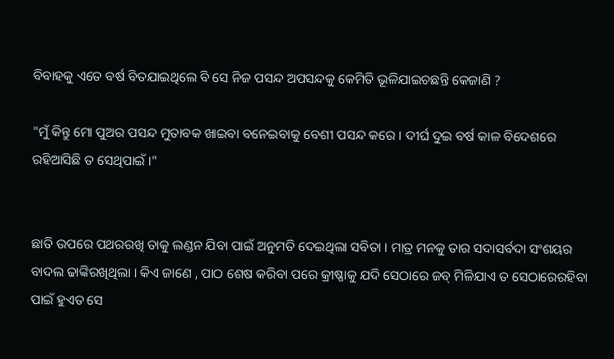ବିବାହକୁ ଏତେ ବର୍ଷ ବିତଯାଇଥିଲେ ବି ସେ ନିଜ ପସନ୍ଦ ଅପସନ୍ଦକୁ କେମିତି ଭୂଳିଯାଇଚଛନ୍ତି କେଜାଣି ?

"ମୁଁ କିନ୍ତୁ ମୋ ପୁଅର ପସନ୍ଦ ମୁତାବକ ଖାଇବା ବନେଇବାକୁ ବେଶୀ ପସନ୍ଦ କରେ । ଦୀର୍ଘ ଦୁଇ ବର୍ଷ କାଳ ବିଦେଶରେ ରହିଆସିଛି ତ ସେଥିପାଇଁ ।"


ଛାତି ଉପରେ ପଥରରଖି ତାକୁ ଲଣ୍ଡନ ଯିବା ପାଇଁ ଅନୁମତି ଦେଇଥିଲା ସବିତା । ମାତ୍ର ମନକୁ ତାର ସଦାସର୍ବଦା ସଂଶୟର ବାଦଲ ଢାଙ୍କିରଖିଥିଲା । କିଏ ଜାଣେ , ପାଠ ଶେଷ କରିବା ପରେ କ୍ରୀଷ୍ଣାକୁ ଯଦି ସେଠାରେ ଜବ୍ ମିଳିଯାଏ ତ ସେଠାରେରହିବା ପାଇଁ ହୁଏତ ସେ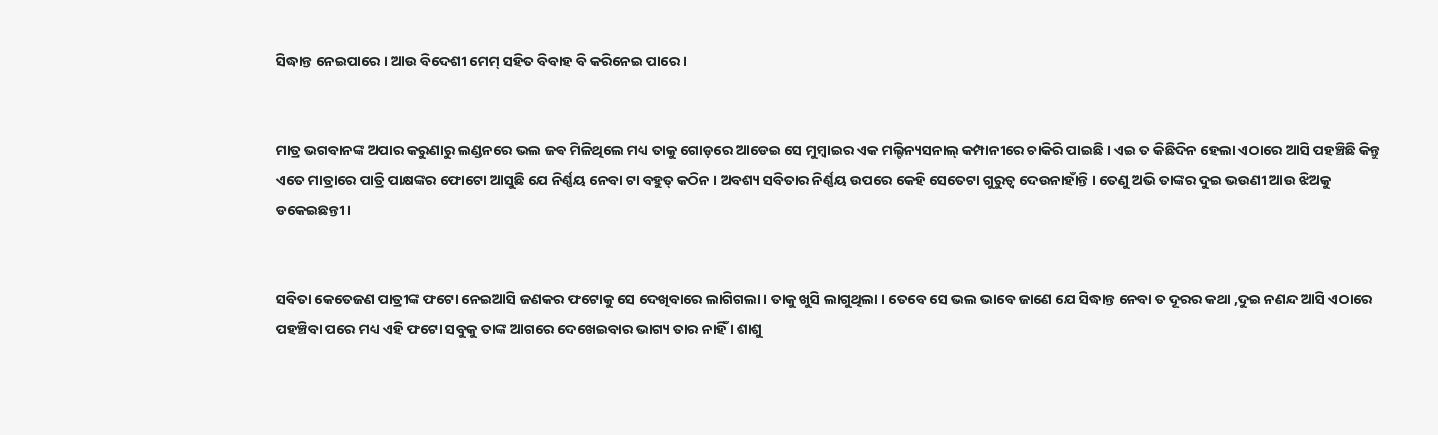ସିଦ୍ଧାନ୍ତ ନେଇପାରେ । ଆଉ ବିଦେଶୀ ମେମ୍ ସହିତ ବିବାହ ବି କରିନେଇ ପାରେ ।


ମାତ୍ର ଭଗବାନଙ୍କ ଅପାର କରୁଣାରୁ ଲଣ୍ଡନରେ ଭଲ ଜଵ ମିଳିଥିଲେ ମଧ୍ୟ ତାକୁ ଗୋଡ଼ରେ ଆଡେଇ ସେ ମୁମ୍ବାଇର ଏକ ମଲ୍ଟିନ୍ୟସନାଲ୍ କମ୍ପାନୀରେ ଚାକିରି ପାଇଛି । ଏଇ ତ କିଛିଦିନ ହେଲା ଏଠାରେ ଆସି ପହଞ୍ଚିଛି କିନ୍ତୁ ଏତେ ମାତ୍ରାରେ ପାତ୍ରି ପାକ୍ଷଙ୍କର ଫୋଟୋ ଆସୁଛି ଯେ ନିର୍ଣ୍ଣୟ ନେବା ଟା ବହୁତ୍ କଠିନ । ଅବଶ୍ୟ ସବିତାର ନିର୍ଣ୍ଣୟ ଉପରେ କେହି ସେତେଟା ଗୁରୁତ୍ବ ଦେଉନାହାଁନ୍ତି । ତେଣୁ ଅଭି ତାଙ୍କର ଦୁଇ ଭଉଣୀ ଆଉ ଝିଅକୁ ଡକେଇଛନ୍ତୀ ।


ସବିତା କେତେଜଣ ପାତ୍ରୀଙ୍କ ଫଟୋ ନେଇଆସି ଜଣକର ଫଟୋକୁ ସେ ଦେଖିବାରେ ଲାଗିଗଲା । ତାକୁ ଖୁସି ଲାଗୁଥିଲା । ତେବେ ସେ ଭଲ ଭାବେ ଜାଣେ ଯେ ସିଦ୍ଧାନ୍ତ ନେବା ତ ଦୂରର କଥା ,ଦୁଇ ନଣନ୍ଦ ଆସି ଏଠାରେ ପହଞ୍ଚିବା ପରେ ମଧ୍ୟ ଏହି ଫଟୋ ସବୁକୁ ତାଙ୍କ ଆଗରେ ଦେଖେଇବାର ଭାଗ୍ୟ ତାର ନାହିଁ । ଶାଶୁ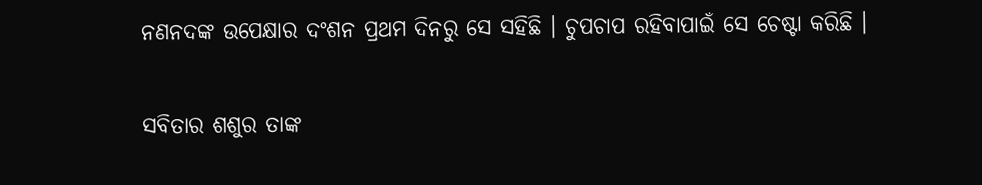ନଣନଦଙ୍କ ଉପେକ୍ଷାର ଦଂଶନ ପ୍ରଥମ ଦିନରୁ ସେ ସହିଛି । ଚୁପଚାପ ରହିବାପାଇଁ ସେ ଚେଷ୍ଟା କରିଛି ।


ସବିତାର ଶଶୁର ତାଙ୍କ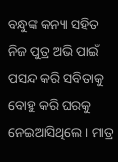ବନ୍ଧୁଙ୍କ କନ୍ୟା ସହିତ ନିଜ ପୁତ୍ର ଅଭି ପାଇଁ ପସନ୍ଦ କରି ସବିତାକୁ ବୋହୁ କରି ଘରକୁ ନେଇଆସିଥିଲେ । ମାତ୍ର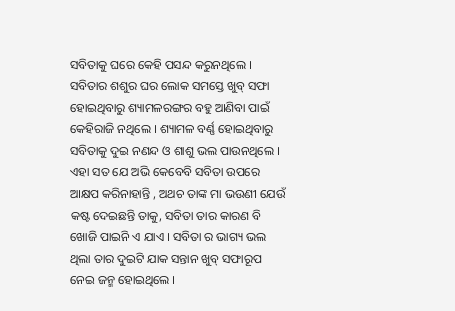ସବିତାକୁ ଘରେ କେହି ପସନ୍ଦ କରୁନଥିଲେ । ସବିତାର ଶଶୁର ଘର ଲୋକ ସମସ୍ତେ ଖୁବ୍ ସଫା ହୋଇଥିବାରୁ ଶ୍ୟାମଳରଙ୍ଗର ବହୁ ଆଣିବା ପାଇଁ କେହିରାଜି ନଥିଲେ । ଶ୍ୟାମଳ ବର୍ଣ୍ଣ ହୋଇଥିବାରୁ ସବିତାକୁ ଦୁଇ ନଣନ୍ଦ ଓ ଶାଶୁ ଭଲ ପାଉନଥିଲେ । ଏହା ସତ ଯେ ଅଭି କେବେବି ସବିତା ଉପରେ ଆକ୍ଷପ କରିନାହାନ୍ତି , ଅଥଚ ତାଙ୍କ ମା ଭଉଣୀ ଯେଉଁ କଷ୍ଟ ଦେଇଛନ୍ତି ତାକୁ, ସବିତା ତାର କାରଣ ବି ଖୋଜି ପାଇନି ଏ ଯାଏ । ସବିତା ର ଭାଗ୍ୟ ଭଲ ଥିଲା ତାର ଦୁଇଟି ଯାକ ସନ୍ତାନ ଖୁବ୍ ସଫାରୂପ ନେଇ ଜନ୍ମ ହୋଇଥିଲେ ।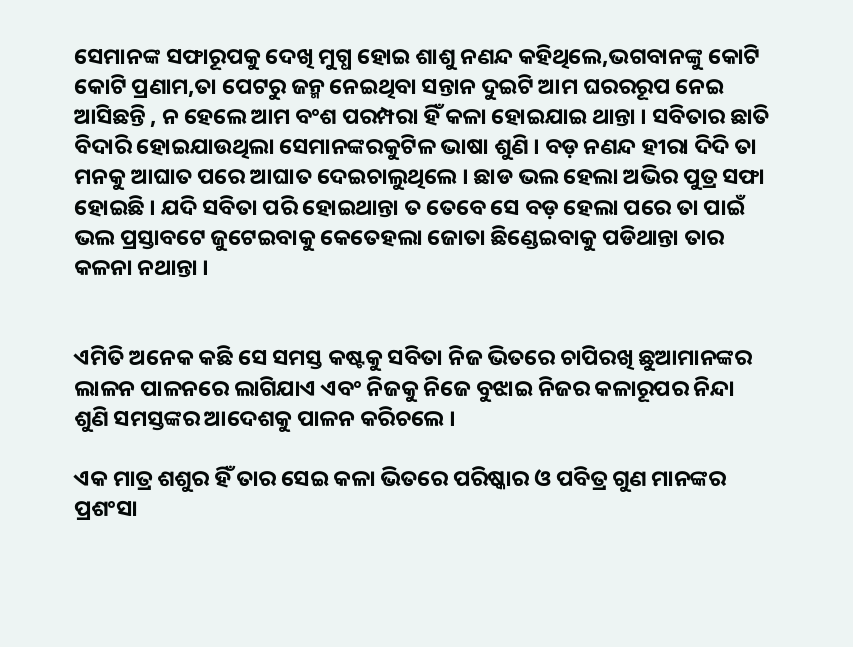ସେମାନଙ୍କ ସଫାରୂପକୁ ଦେଖି ମୁଗ୍ଧ ହୋଇ ଶାଶୁ ନଣନ୍ଦ କହିଥିଲେ,ଭଗବାନଙ୍କୁ କୋଟି କୋଟି ପ୍ରଣାମ,ତା ପେଟରୁ ଜନ୍ମ ନେଇଥିବା ସନ୍ତାନ ଦୁଇଟି ଆମ ଘରରରୂପ ନେଇ ଆସିଛନ୍ତି , ନ ହେଲେ ଆମ ବଂଶ ପରମ୍ପରା ହିଁ କଳା ହୋଇଯାଇ ଥାନ୍ତା । ସବିତାର ଛାତି ବିଦାରି ହୋଇଯାଉଥିଲା ସେମାନଙ୍କରକୁଟିଳ ଭାଷା ଶୁଣି । ବଡ଼ ନଣନ୍ଦ ହୀରା ଦିଦି ତା ମନକୁ ଆଘାତ ପରେ ଆଘାତ ଦେଇଚାଲୁଥିଲେ । ଛାଡ ଭଲ ହେଲା ଅଭିର ପୁତ୍ର ସଫା ହୋଇଛି । ଯଦି ସବିତା ପରି ହୋଇଥାନ୍ତା ତ ତେବେ ସେ ବଡ଼ ହେଲା ପରେ ତା ପାଇଁ ଭଲ ପ୍ରସ୍ତାବଟେ ଜୁଟେଇବାକୁ କେତେହଲା ଜୋତା ଛିଣ୍ଡେଇବାକୁ ପଡିଥାନ୍ତା ତାର କଳନା ନଥାନ୍ତା ।


ଏମିତି ଅନେକ କଛି ସେ ସମସ୍ତ କଷ୍ଟକୁ ସବିତା ନିଜ ଭିତରେ ଚାପିରଖି ଛୁଆମାନଙ୍କର ଲାଳନ ପାଳନରେ ଲାଗିଯାଏ ଏବଂ ନିଜକୁ ନିଜେ ବୁଝାଇ ନିଜର କଳାରୂପର ନିନ୍ଦା ଶୁଣି ସମସ୍ତଙ୍କର ଆଦେଶକୁ ପାଳନ କରିଚଲେ ।

ଏକ ମାତ୍ର ଶଶୁର ହିଁ ତାର ସେଇ କଳା ଭିତରେ ପରିଷ୍କାର ଓ ପବିତ୍ର ଗୁଣ ମାନଙ୍କର ପ୍ରଶଂସା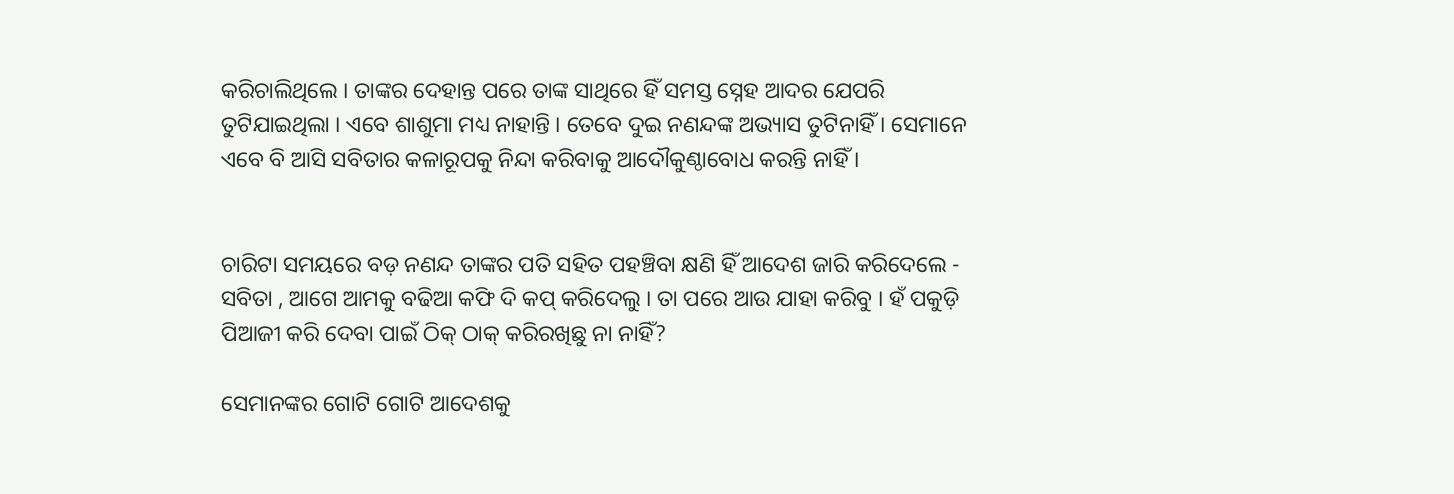କରିଚାଲିଥିଲେ । ତାଙ୍କର ଦେହାନ୍ତ ପରେ ତାଙ୍କ ସାଥିରେ ହିଁ ସମସ୍ତ ସ୍ନେହ ଆଦର ଯେପରି ତୁଟିଯାଇଥିଲା । ଏବେ ଶାଶୁମା ମଧ୍ୟ ନାହାନ୍ତି । ତେବେ ଦୁଇ ନଣନ୍ଦଙ୍କ ଅଭ୍ୟାସ ତୁଟିନାହିଁ । ସେମାନେ ଏବେ ବି ଆସି ସବିତାର କଳାରୂପକୁ ନିନ୍ଦା କରିବାକୁ ଆଦୌକୁଣ୍ଠାବୋଧ କରନ୍ତି ନାହିଁ ।


ଚାରିଟା ସମୟରେ ବଡ଼ ନଣନ୍ଦ ତାଙ୍କର ପତି ସହିତ ପହଞ୍ଚିବା କ୍ଷଣି ହିଁ ଆଦେଶ ଜାରି କରିଦେଲେ - ସବିତା , ଆଗେ ଆମକୁ ବଢିଆ କଫି ଦି କପ୍ କରିଦେଲୁ । ତା ପରେ ଆଉ ଯାହା କରିବୁ । ହଁ ପକୁଡ଼ି ପିଆଜୀ କରି ଦେବା ପାଇଁ ଠିକ୍ ଠାକ୍ କରିରଖିଛୁ ନା ନାହିଁ?

ସେମାନଙ୍କର ଗୋଟି ଗୋଟି ଆଦେଶକୁ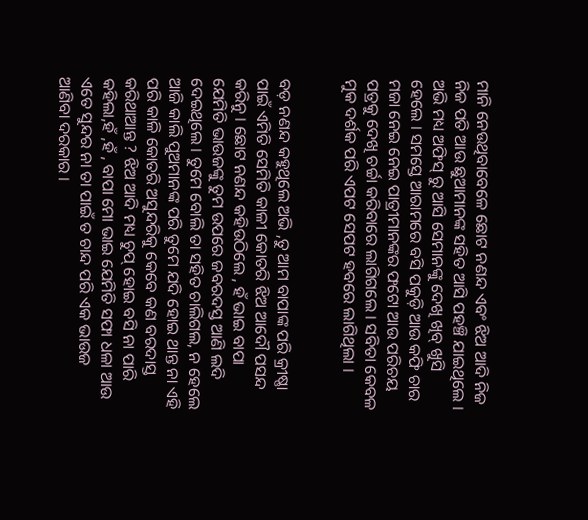ମାନି ନେଉଥିବାବେଳେ ଛୋଟ ନଣନ୍ଦ ଏବଂ ଝିଅ ଆଦି ନିଜ ନିଜ ପତି ଆଉ ଛୁଆମାନଙ୍କ ସହିତ ଆସି ପହଞ୍ଚି ଯାଇଥିଲେ । ଅଭି ମଧ୍ୟ ଅଫିସ୍ ରୁ ଆସି ସେମାନଙ୍କୁ ଦେଖି ଖିବ୍ ଖୁସି ହେଲେ । ସମସ୍ତେ ଆରାମରେ ବସି ପକୁଡ଼ି ଆଉ କଫି ଚାର ମଜା ନେଇ ନେଇ ପାତ୍ରୀମାନଙ୍କର ଫଟୋ ଆଉ ପରିଚୟ ପତ୍ରକୁ ଦେଖି ଚର୍ଚ୍ଚା କରିବାରେ ଲାଗିଗଲେ । ସବିତା କେବଳ ମୁକ ଦର୍ଶକ ପରି ଏପଟ ସେପଟ ହବରେ ଲାଗିଥିଲା ।


ବଡ଼ ନଣନ୍ଦ କହୁଥିଲେ ଅଭି ,ତୁ ଆମ ବାପାଙ୍କ ପରି କ୍ରୀଷ୍ଣା ପାଇଁ ଏମିତି ସେମିତି କାଳୀ କୋତରି ଝିଅ ଆଦୌ ପସନ୍ଦ କରିନୁ । ଛୋଟ ନଣନ୍ଦ କହିଉଠିଲେ , ହଁ ଭାଇ ବାପା ଯେମିତି ଭାଉଜଙ୍କୁ ତୁମ ଉପରେ ଜବରଦସ୍ତ ଆଣି ଲଦି ଦେଇଥିଲେ । ତୁମେ ବୋଲି ତା ସହିତ ଚାଲିଗଲ, ନ ହେଲେ ଆଜି କାଲି ପୁଅମାନଙ୍କ ପରି ତୁମେ ଯଦି ହୋଇ ଥାନ୍ତ ନା ଏହି ପରି କାଳି କୋତରି ଅସୁନ୍ଦରିକୁ କେବେ କଣ ବରଦାସ୍ତ କରିଥାଆନ୍ତ ? ଝିଅ ଆଦି ମଧ୍ୟ ଚୁପ୍ ହୋଇ ବସି ନା ପାରି କହିଲା,ହଁ ,ହଁ , ବାପା ମୋ ଭାଇ ଯେମିତି ସଫା ଧଳା ଆଉ ଏତେ ସୁନ୍ଦର ନା ତା ପାଇଁ ତ ଚାନ୍ଦ ପରି ଏକ ଭାଉଜ ଆଣିବା ଦରକାର ।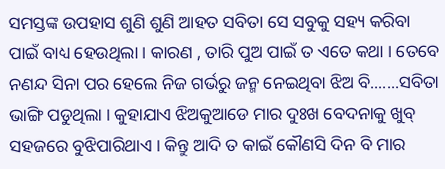ସମସ୍ତଙ୍କ ଉପହାସ ଶୁଣି ଶୁଣି ଆହତ ସବିତା ସେ ସବୁକୁ ସହ୍ୟ କରିବା ପାଇଁ ବାଧ୍ୟ ହେଉଥିଲା । କାରଣ , ତାରି ପୁଅ ପାଇଁ ତ ଏତେ କଥା । ତେବେ ନଣନ୍ଦ ସିନା ପର ହେଲେ ନିଜ ଗର୍ଭରୁ ଜନ୍ମ ନେଇଥିବା ଝିଅ ବି.......ସବିତା ଭାଙ୍ଗି ପଡୁଥିଲା । କୁହାଯାଏ ଝିଅକୁଆଡେ ମାର ଦୁଃଖ ବେଦନାକୁ ଖୁବ୍ ସହଜରେ ବୁଝିପାରିଥାଏ । କିନ୍ତୁ ଆଦି ତ କାଇଁ କୌଣସି ଦିନ ବି ମାର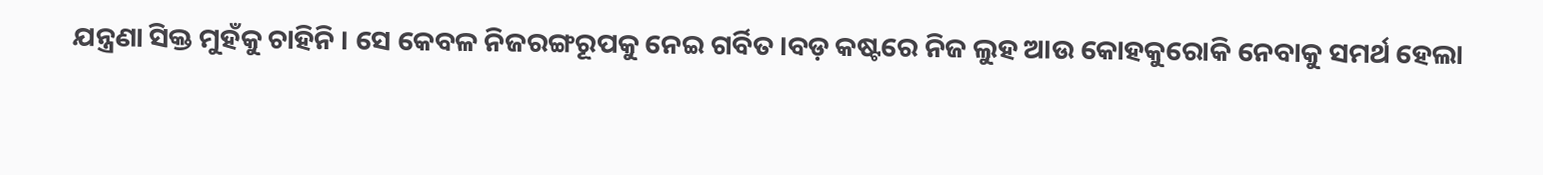ଯନ୍ତ୍ରଣା ସିକ୍ତ ମୁହଁକୁ ଚାହିନି । ସେ କେବଳ ନିଜରଙ୍ଗରୂପକୁ ନେଇ ଗର୍ବିତ ।ବଡ଼ କଷ୍ଟରେ ନିଜ ଲୁହ ଆଉ କୋହକୁରୋକି ନେବାକୁ ସମର୍ଥ ହେଲା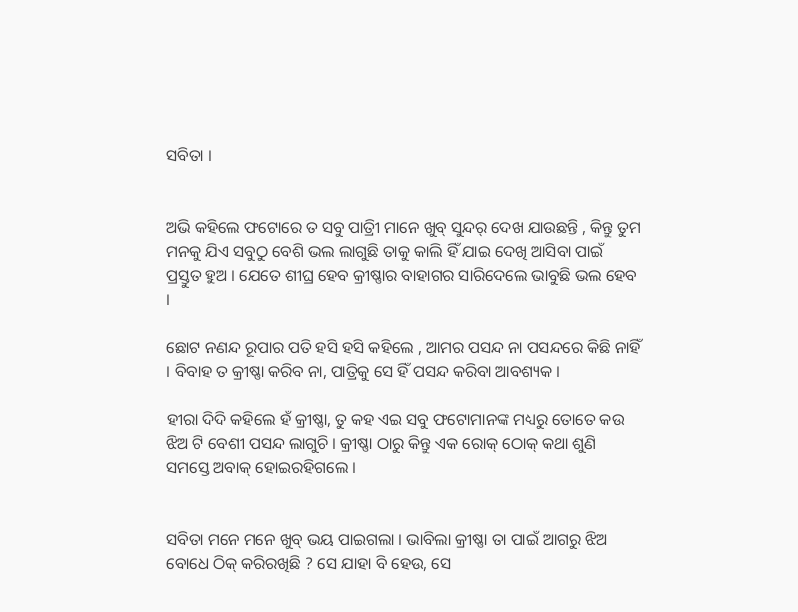ସବିତା ।


ଅଭି କହିଲେ ଫଟୋରେ ତ ସବୁ ପାତ୍ରୀି ମାନେ ଖୁବ୍ ସୁନ୍ଦର୍ ଦେଖ ଯାଉଛନ୍ତି , କିନ୍ତୁ ତୁମ ମନକୁ ଯିଏ ସବୁଠୁ ବେଶି ଭଲ ଲାଗୁଛି ତାକୁ କାଲି ହିଁ ଯାଇ ଦେଖି ଆସିବା ପାଇଁ ପ୍ରସ୍ତୁତ ହୁଅ । ଯେତେ ଶୀଘ୍ର ହେବ କ୍ରୀଷ୍ଣାର ବାହାଗର ସାରିଦେଲେ ଭାବୁଛି ଭଲ ହେବ ।

ଛୋଟ ନଣନ୍ଦ ରୂପାର ପତି ହସି ହସି କହିଲେ , ଆମର ପସନ୍ଦ ନା ପସନ୍ଦରେ କିଛି ନାହିଁ । ବିବାହ ତ କ୍ରୀଷ୍ଣା କରିବ ନା, ପାତ୍ରିକୁ ସେ ହିଁ ପସନ୍ଦ କରିବା ଆବଶ୍ୟକ ।

ହୀରା ଦିଦି କହିଲେ ହଁ କ୍ରୀଷ୍ଣା, ତୁ କହ ଏଇ ସବୁ ଫଟୋମାନଙ୍କ ମଧ୍ୟରୁ ତୋତେ କଉ ଝିଅ ଟି ବେଶୀ ପସନ୍ଦ ଲାଗୁଚି । କ୍ରୀଷ୍ଣା ଠାରୁ କିନ୍ତୁ ଏକ ରୋକ୍ ଠୋକ୍ କଥା ଶୁଣି ସମସ୍ତେ ଅବାକ୍ ହୋଇରହିଗଲେ ।


ସବିତା ମନେ ମନେ ଖୁବ୍ ଭୟ ପାଇଗଲା । ଭାବିଲା କ୍ରୀଷ୍ଣା ତା ପାଇଁ ଆଗରୁ ଝିଅ ବୋଧେ ଠିକ୍ କରିରଖିଛି ? ସେ ଯାହା ବି ହେଉ, ସେ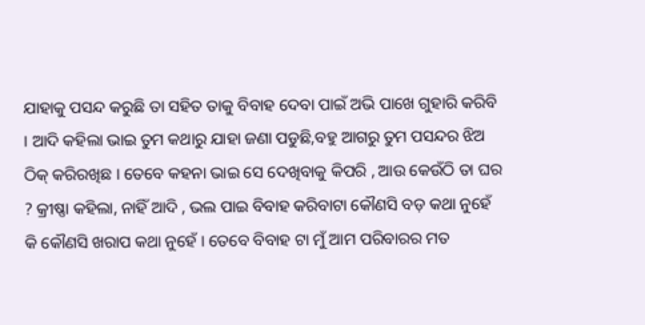ଯାହାକୁ ପସନ୍ଦ କରୁଛି ତା ସହିତ ତାକୁ ବିବାହ ଦେବା ପାଇଁ ଅଭି ପାଖେ ଗୁହାରି କରିବି । ଆଦି କହିଲା ଭାଇ ତୁମ କଥାରୁ ଯାହା ଜଣା ପଡୁଛି,ବହୁ ଆଗରୁ ତୁମ ପସନ୍ଦର ଝିଅ ଠିକ୍ କରିରଖିଛ । ତେବେ କହନା ଭାଇ ସେ ଦେଖିବାକୁ କିପରି , ଆଉ କେଉଁଠି ତା ଘର ? କ୍ରୀଷ୍ଣା କହିଲା, ନାହିଁ ଆଦି , ଭଲ ପାଇ ବିବାହ କରିବାଟା କୌଣସି ବଡ଼ କଥା ନୁହେଁ କି କୌଣସି ଖରାପ କଥା ନୁହେଁ । ତେବେ ବିବାହ ଟା ମୁଁ ଆମ ପରିବାରର ମତ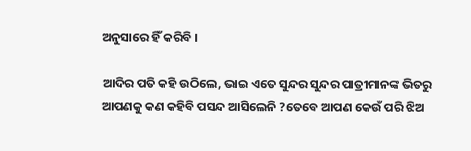ଅନୁସାରେ ହିଁ କରିବି ।

ଆଦିର ପତି କହି ଉଠିଲେ, ଭାଇ ଏତେ ସୁନ୍ଦର ସୁନ୍ଦର ପାତ୍ରୀମାନଙ୍କ ଭିତରୁ ଆପଣକୁ କଣ କହିବି ପସନ୍ଦ ଆସିଲେନି ?ତେବେ ଆପଣ କେଉଁ ପରି ଝିଅ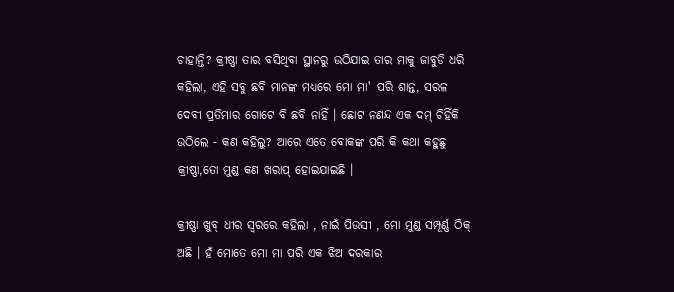ଚାହାନ୍ତି? କ୍ରୀଷ୍ଣା ତାର ବସିଥିବା ସ୍ଥାନରୁ ଉଠିଯାଇ ତାର ମାକୁ ଜାବୁଡି ଧରି କହିଲା, ଏହି ସବୁ ଛବି ମାନଙ୍କ ମଧ୍ୟରେ ମୋ ମା' ପରି ଶାନ୍ତ, ସରଳ ଦେବୀ ପ୍ରତିମାର ଗୋଟେ ବି ଛବି ନାହିଁ । ଛୋଟ ନଣନ୍ଦ ଏକ ଦମ୍ ଚିହିଁକି ଉଠିଲେ - କଣ କହିଲୁ? ଆରେ ଏତେ ବୋକଙ୍କ ପରି କି କଥା କହୁଛୁ କ୍ରୀଷ୍ଣା,ତୋ ମୁଣ୍ଡ କଣ ଖରାପ୍ ହୋଇଯାଇଛି ।

କ୍ରୀଷ୍ଣା ଖୁବ୍ ଧୀର ସ୍ୱରରେ କହିଲା , ନାଇଁ ପିଉସୀ , ମୋ ମୁଣ୍ଡ ସମ୍ପୂର୍ଣ୍ଣ ଠିକ୍ ଅଛି । ହଁ ମୋତେ ମୋ ମା ପରି ଏକ ଝିଅ ଦରକାର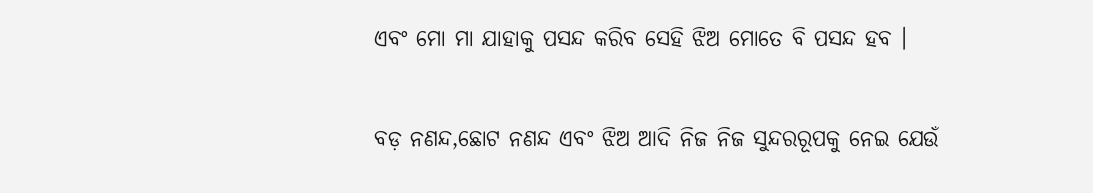ଏବଂ ମୋ ମା ଯାହାକୁ ପସନ୍ଦ କରିବ ସେହି ଝିଅ ମୋତେ ବି ପସନ୍ଦ ହବ ।


ବଡ଼ ନଣନ୍ଦ,ଛୋଟ ନଣନ୍ଦ ଏବଂ ଝିଅ ଆଦି ନିଜ ନିଜ ସୁନ୍ଦରରୂପକୁ ନେଇ ଯେଉଁ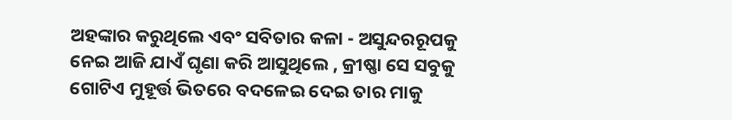ଅହଙ୍କାର କରୁଥିଲେ ଏବଂ ସବିତାର କଳା - ଅସୁନ୍ଦରରୂପକୁ ନେଇ ଆଜି ଯାଏଁ ଘୃଣା କରି ଆସୁଥିଲେ , କ୍ରୀଷ୍ଣା ସେ ସବୁକୁ ଗୋଟିଏ ମୁହୂର୍ତ୍ତ ଭିତରେ ବଦଳେଇ ଦେଇ ତାର ମାକୁ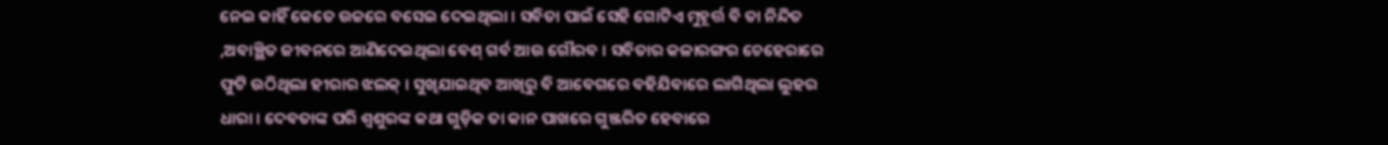ନେଇ କାହିଁ କେତେ ଉଚ୍ଚରେ ବସେଇ ଦେଇଥିଲା । ସବିତା ପାଇଁ ସେହି ଗୋଟିଏ ମୁହୂର୍ତ୍ତ ବି ତା ନିନ୍ଦିତ ,ଅବାଞ୍ଛିତ ଜୀବନରେ ଆଣିଦେଇଥିଲା ବେଶ୍ ଗର୍ବ ଆଉ ଗୌରବ । ସବିତାର କଳାରଙ୍ଗର ଚେହେରାରେ ଫୁଟି ଉଠିଥିଲା ହୀରାର ଝଲକ୍ । ସୁଖିଯାଇଥିବ ଆଖିରୁ ବି ଆବେଗରେ ବହିଯିବାରେ ଲାଗିଥିଲା ଲୁହର ଧାରା । ଦେବତାଙ୍କ ପରି ଶ୍ୱଶୁରଙ୍କ କଥା ଗୁଡ଼ିକ ତା କାନ ପାଖରେ ଗୁଞ୍ଜରିତ ହେବାରେ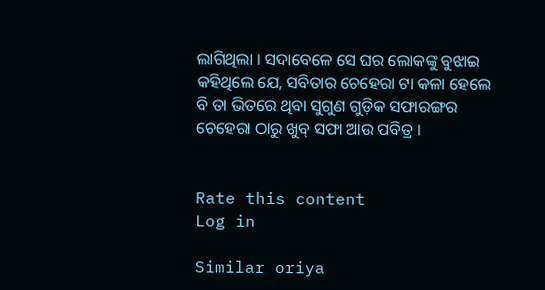ଲାଗିଥିଲା । ସଦାବେଳେ ସେ ଘର ଲୋକଙ୍କୁ ବୁଝାଇ କହିଥିଲେ ଯେ, ସବିତାର ଚେହେରା ଟା କଳା ହେଲେ ବି ତା ଭିତରେ ଥିବା ସୁଗୁଣ ଗୁଡ଼ିକ ସଫାରଙ୍ଗର ଚେହେରା ଠାରୁ ଖୁବ୍ ସଫା ଆଉ ପବିତ୍ର ।


Rate this content
Log in

Similar oriya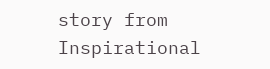story from Inspirational